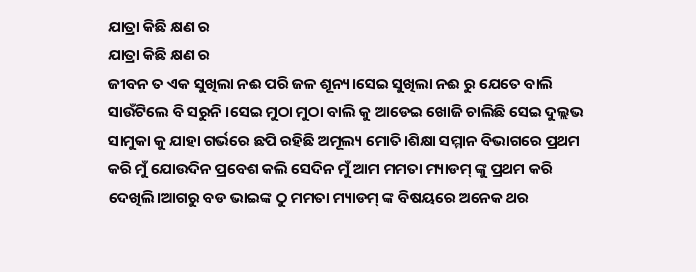ଯାତ୍ରା କିଛି କ୍ଷଣ ର
ଯାତ୍ରା କିଛି କ୍ଷଣ ର
ଜୀବନ ତ ଏକ ସୁଖିଲା ନଈ ପରି ଜଳ ଶୂନ୍ୟ।ସେଇ ସୁଖିଲା ନଈ ରୁ ଯେତେ ବାଲି ସାଉଁଟିଲେ ବି ସରୁନି ।ସେଇ ମୁଠା ମୁଠା ବାଲି କୁ ଆଡେଇ ଖୋଜି ଚାଲିଛି ସେଇ ଦୁଲ୍ଲଭ ସାମୁକା କୁ ଯାହା ଗର୍ଭରେ ଛପି ରହିଛି ଅମୂଲ୍ୟ ମୋତି।ଶିକ୍ଷା ସମ୍ମାନ ବିଭାଗରେ ପ୍ରଥମ କରି ମୁଁ ଯୋଉଦିନ ପ୍ରବେଶ କଲି ସେଦିନ ମୁଁ ଆମ ମମତା ମ୍ୟାଡମ୍ ଙ୍କୁ ପ୍ରଥମ କରି ଦେଖିଲି।ଆଗରୁ ବଡ ଭାଇଙ୍କ ଠୁ ମମତା ମ୍ୟାଡମ୍ ଙ୍କ ବିଷୟରେ ଅନେକ ଥର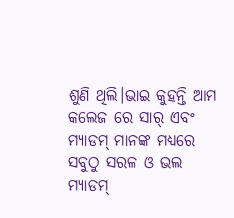ଶୁଣି ଥିଲି।ଭାଇ କୁହନ୍ତି ଆମ କଲେଜ ରେ ସାର୍ ଏବଂ ମ୍ୟାଡମ୍ ମାନଙ୍କ ମଧ୍ୟରେ ସବୁଠୁ ସରଳ ଓ ଭଲ ମ୍ୟାଡମ୍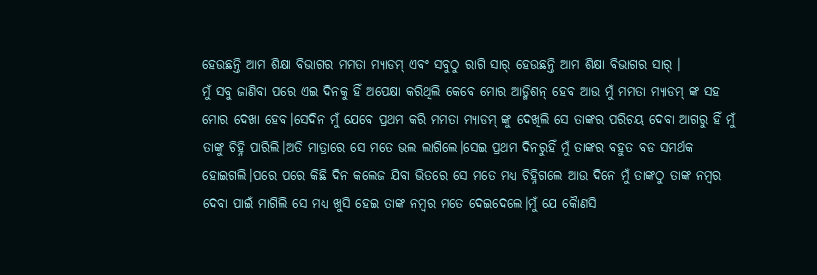ହେଉଛନ୍ତି ଆମ ଶିକ୍ଷା ବିଭାଗର ମମତା ମ୍ୟାଡମ୍ ଏବଂ ସବୁଠୁ ରାଗି ସାର୍ ହେଉଛନ୍ତି ଆମ ଶିକ୍ଷା ବିଭାଗର ସାର୍ ।
ମୁଁ ସବୁ ଜାଣିବା ପରେ ଏଇ ଦିନକୁ ହିଁ ଅପେକ୍ଷା କରିଥିଲି କେବେ ମୋର ଆଡ୍ମିଶନ୍ ହେବ ଆଉ ମୁଁ ମମତା ମ୍ୟାଡମ୍ ଙ୍କ ସହ ମୋର ଦେଖା ହେବ।ସେଦିନ ମୁଁ ଯେବେ ପ୍ରଥମ କରି ମମତା ମ୍ୟାଡମ୍ ଙ୍କୁ ଦେଖିଲି ସେ ତାଙ୍କର ପରିଚୟ ଦେବା ଆଗରୁ ହିଁ ମୁଁ ତାଙ୍କୁ ଚିହ୍ନି ପାରିଲି।ଅତି ମାତ୍ରାରେ ସେ ମତେ ଭଲ ଲାଗିଲେ।ସେଇ ପ୍ରଥମ ଦିନରୁହିଁ ମୁଁ ତାଙ୍କର ବହୁତ ବଡ ସମର୍ଥକ ହୋଇଗଲି।ପରେ ପରେ କିଛି ଦିନ କଲେଜ ଯିବା ଭିତରେ ସେ ମତେ ମଧ୍ୟ ଚିହ୍ନିଗଲେ ଆଉ ଦିନେ ମୁଁ ତାଙ୍କଠୁ ତାଙ୍କ ନମ୍ବର ଦେବା ପାଇଁ ମାଗିଲି ସେ ମଧ୍ୟ ଖୁସି ହେଇ ତାଙ୍କ ନମ୍ବର ମତେ ଦେଇଦେଲେ।ମୁଁ ଯେ କୈାଣସି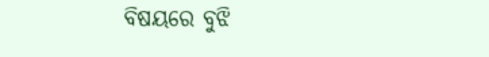ବିଷୟରେ ବୁଝି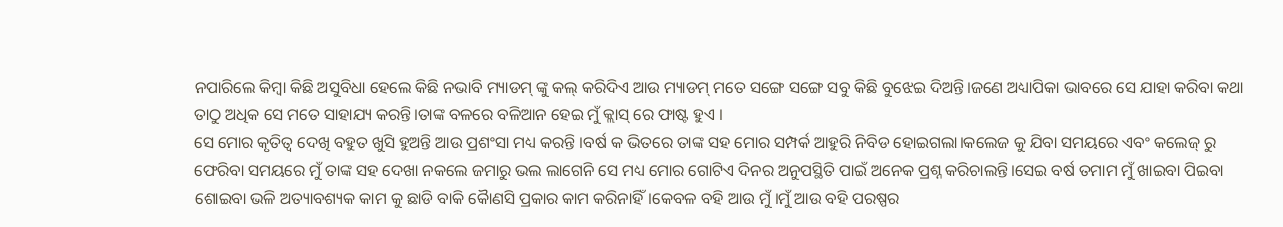ନପାରିଲେ କିମ୍ବା କିଛି ଅସୁବିଧା ହେଲେ କିଛି ନଭାବି ମ୍ୟାଡମ୍ ଙ୍କୁ କଲ୍ କରିଦିଏ ଆଉ ମ୍ୟାଡମ୍ ମତେ ସଙ୍ଗେ ସଙ୍ଗେ ସବୁ କିଛି ବୁଝେଇ ଦିଅନ୍ତି।ଜଣେ ଅଧ୍ୟାପିକା ଭାବରେ ସେ ଯାହା କରିବା କଥା ତାଠୁ ଅଧିକ ସେ ମତେ ସାହାଯ୍ୟ କରନ୍ତି।ତାଙ୍କ ବଳରେ ବଳିଆନ ହେଇ ମୁଁ କ୍ଲାସ୍ ରେ ଫାଷ୍ଟ ହୁଏ ।
ସେ ମୋର କୃତିତ୍ଵ ଦେଖି ବହୁତ ଖୁସି ହୁଅନ୍ତି ଆଉ ପ୍ରଶଂସା ମଧ୍ୟ କରନ୍ତି ।ବର୍ଷ କ ଭିତରେ ତାଙ୍କ ସହ ମୋର ସମ୍ପର୍କ ଆହୁରି ନିବିଡ ହୋଇଗଲା।କଲେଜ କୁ ଯିବା ସମୟରେ ଏବଂ କଲେଜ୍ ରୁ ଫେରିବା ସମୟରେ ମୁଁ ତାଙ୍କ ସହ ଦେଖା ନକଲେ ଜମାରୁ ଭଲ ଲାଗେନି ସେ ମଧ୍ୟ ମୋର ଗୋଟିଏ ଦିନର ଅନୁପସ୍ଥିତି ପାଇଁ ଅନେକ ପ୍ରଶ୍ନ କରିଚାଲନ୍ତି।ସେଇ ବର୍ଷ ତମାମ ମୁଁ ଖାଇବା ପିଇବା ଶୋଇବା ଭଳି ଅତ୍ୟାବଶ୍ୟକ କାମ କୁ ଛାଡି ବାକି କୈାଣସି ପ୍ରକାର କାମ କରିନାହିଁ।କେବଳ ବହି ଆଉ ମୁଁ ।ମୁଁ ଆଉ ବହି ପରଷ୍ପର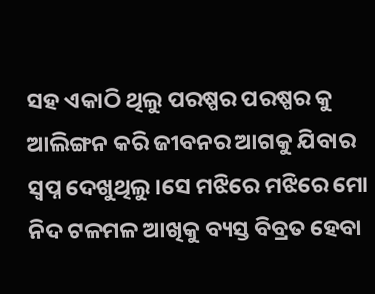ସହ ଏକାଠି ଥିଲୁ ପରଷ୍ପର ପରଷ୍ପର କୁ ଆଲିଙ୍ଗନ କରି ଜୀବନର ଆଗକୁ ଯିବାର ସ୍ବପ୍ନ ଦେଖୁଥିଲୁ।ସେ ମଝିରେ ମଝିରେ ମୋ ନିଦ ଟଳମଳ ଆଖିକୁ ବ୍ୟସ୍ତ ବିବ୍ରତ ହେବା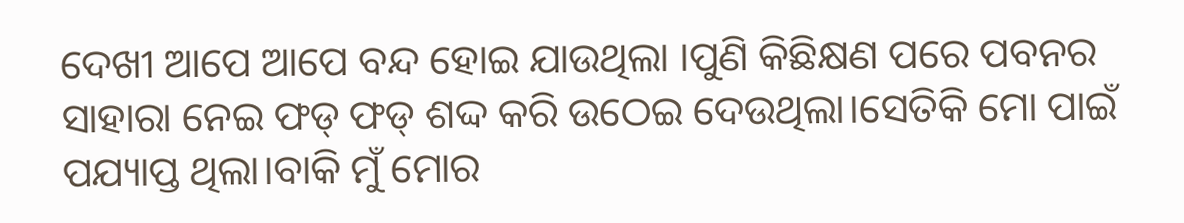ଦେଖୀ ଆପେ ଆପେ ବନ୍ଦ ହୋଇ ଯାଉଥିଲା ।ପୁଣି କିଛିକ୍ଷଣ ପରେ ପବନର ସାହାରା ନେଇ ଫଡ୍ ଫଡ୍ ଶଦ୍ଦ କରି ଉଠେଇ ଦେଉଥିଲା।ସେତିକି ମୋ ପାଇଁ ପଯ୍ୟାପ୍ତ ଥିଲା।ବାକି ମୁଁ ମୋର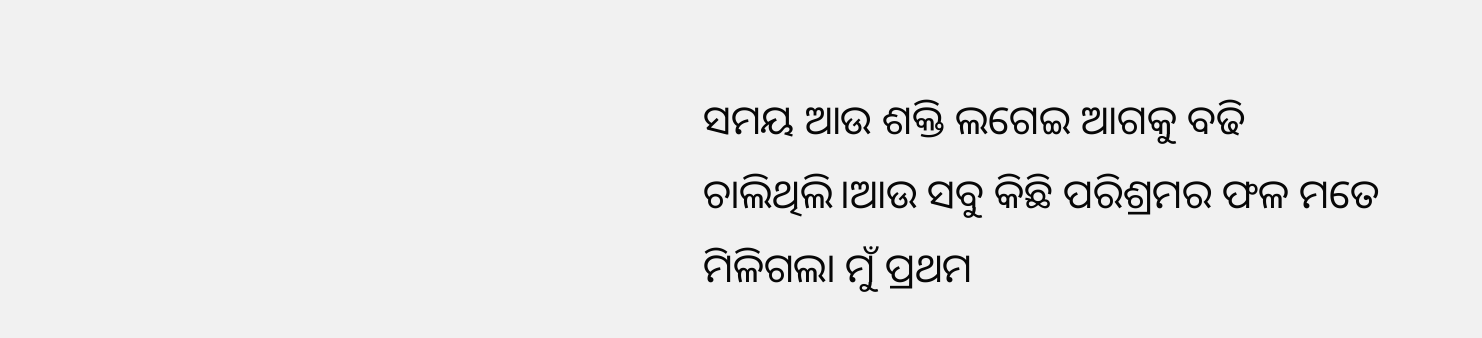ସମୟ ଆଉ ଶକ୍ତି ଲଗେଇ ଆଗକୁ ବଢି ଚାଲିଥିଲି।ଆଉ ସବୁ କିଛି ପରିଶ୍ରମର ଫଳ ମତେ ମିଳିଗଲା ମୁଁ ପ୍ରଥମ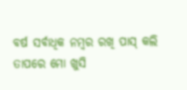ବର୍ଷ ସର୍ବାଧିକ ନମ୍ବର ରଖି ପାସ୍ କଲି ତାପରେ ମୋ ଖୁସି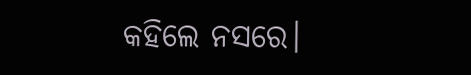କହିଲେ ନସରେ।